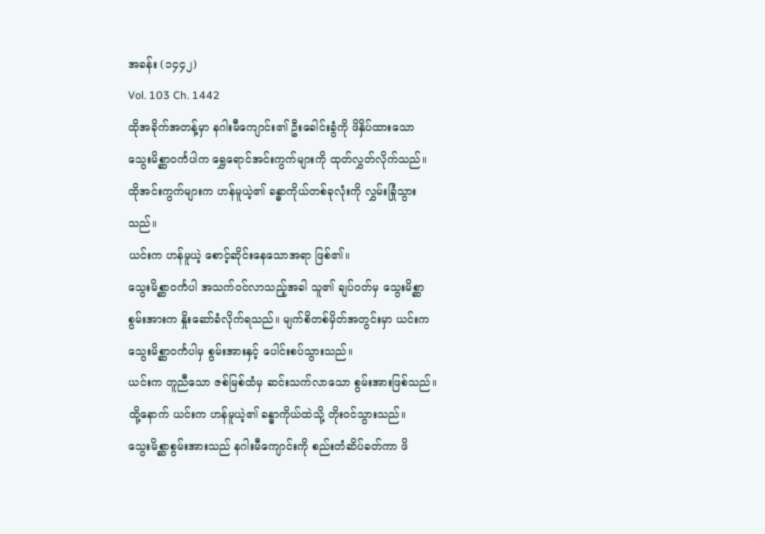အခန်း (၁၄၄၂)
Vol. 103 Ch. 1442
ထိုအခိုက်အတန့်မှာ နဂါးမီကျောင်း၏ ဦးခေါင်းခွံကို ဖိနှိပ်ထားသော သွေးမိစ္ဆာဝင်္ကပါက ရွှေရောင်အင်းကွက်များကို ထုတ်လွှတ်လိုက်သည်။ ထိုအင်းကွက်များက ဟန်မူယဲ့၏ ခန္ဓာကိုယ်တစ်ခုလုံးကို လွှမ်းခြုံသွားသည်။
ယင်းက ဟန်မူယဲ့ စောင့်ဆိုင်းနေသောအရာ ဖြစ်၏။
သွေးမိစ္ဆာဝင်္ကပါ အသက်ဝင်လာသည့်အခါ သူ၏ ချပ်ဝတ်မှ သွေးမိစ္ဆာစွမ်းအားက နှိုးဆော်ခံလိုက်ရသည်။ မျက်စိတစ်မှိတ်အတွင်းမှာ ယင်းက သွေးမိစ္ဆာဝင်္ကပါမှ စွမ်းအားနှင့် ပေါင်းစပ်သွားသည်။
ယင်းက တူညီသော ဇစ်မြစ်ထံမှ ဆင်းသက်လာသော စွမ်းအားဖြစ်သည်။ ထို့နောက် ယင်းက ဟန်မူယဲ့၏ ခန္ဓာကိုယ်ထဲသို့ တိုးဝင်သွားသည်။
သွေးမိစ္ဆာစွမ်းအားသည် နဂါးမီကျောင်းကို စည်းတံဆိပ်ခတ်ကာ ဖိ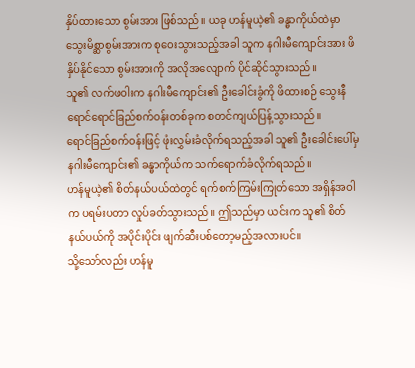နှိပ်ထားသော စွမ်းအား ဖြစ်သည်။ ယခု ဟန်မူယဲ့၏ ခန္ဓာကိုယ်ထဲမှာ သွေးမိစ္ဆာစွမ်းအားက စုဝေးသွားသည့်အခါ သူက နဂါးမီကျောင်းအား ဖိနှိပ်နိုင်သော စွမ်းအားကို အလိုအလျောက် ပိုင်ဆိုင်သွားသည်။
သူ၏ လက်ဖဝါးက နဂါးမီကျောင်း၏ ဦးခေါင်းခွံကို ဖိထားစဉ် သွေးနီရောင်ရောင်ခြည်စက်ဝန်းတစ်ခုက စတင်ကျယ်ပြန့်သွားသည်။
ရောင်ခြည်စက်ဝန်းဖြင့် ဖုံးလွှမ်းခံလိုက်ရသည့်အခါ သူ၏ ဦးခေါင်းပေါ်မှ နဂါးမီကျောင်း၏ ခန္ဓာကိုယ်က သက်ရောက်ခံလိုက်ရသည်။
ဟန်မူယဲ့၏ စိတ်နယ်ပယ်ထဲတွင် ရက်စက်ကြမ်းကြုတ်သော အရှိန်အဝါက ပရမ်းပတာ လှုပ်ခတ်သွားသည်။ ဤသည်မှာ ယင်းက သူ၏ စိတ်နယ်ပယ်ကို အပိုင်းပိုင်း ဖျက်ဆီးပစ်တော့မည့်အလားပင်။
သို့သော်လည်း ဟန်မူ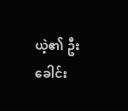ယဲ့၏ ဦးခေါင်း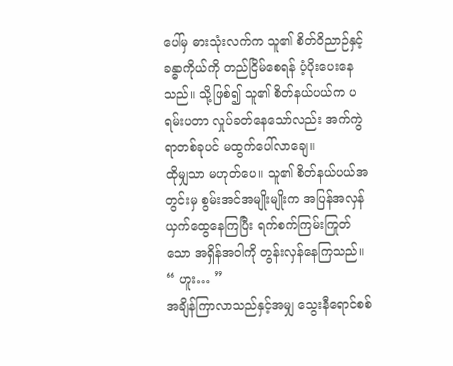ပေါ်မှ ဓားသုံးလက်က သူ၏ စိတ်ဝိညာဉ်နှင့် ခန္ဓာကိုယ်ကို တည်ငြိမ်စေရန် ပံ့ပိုးပေးနေသည်။ သို့ဖြစ်၍ သူ၏ စိတ်နယ်ပယ်က ပရမ်းပတာ လှုပ်ခတ်နေသော်လည်း အက်ကွဲရာတစ်ခုပင် မထွက်ပေါ်လာချေ။
ထိုမျှသာ မဟုတ်ပေ။ သူ၏ စိတ်နယ်ပယ်အတွင်းမှ စွမ်းအင်အမျိုးမျိုးက အပြန်အလှန် ယှက်ထွေနေကြပြီး ရက်စက်ကြမ်းကြုတ်သော အရှိန်အဝါကို တွန်းလှန်နေကြသည်။
“ ဟူး… ”
အချိန်ကြာလာသည်နှင့်အမျှ သွေးနီရောင်စစ်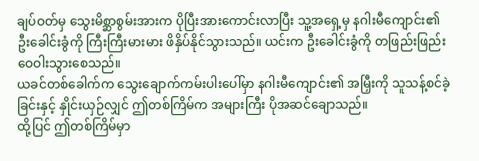ချပ်ဝတ်မှ သွေးမိစ္ဆာစွမ်းအားက ပိုပြီးအားကောင်းလာပြီး သူ့အရှေ့မှ နဂါးမီကျောင်း၏ ဦးခေါင်းခွံကို ကြီးကြီးမားမား ဖိနှိပ်နိုင်သွားသည်။ ယင်းက ဦးခေါင်းခွံကို တဖြည်းဖြည်း ဝေဝါးသွားစေသည်။
ယခင်တစ်ခေါက်က သွေးချောက်ကမ်းပါးပေါ်မှာ နဂါးမီကျောင်း၏ အမြှီးကို သူသန့်စင်ခဲ့ခြင်းနှင့် နှိုင်းယှဉ်လျှင် ဤတစ်ကြိမ်က အများကြီး ပိုအဆင်ချောသည်။
ထို့ပြင် ဤတစ်ကြိမ်မှာ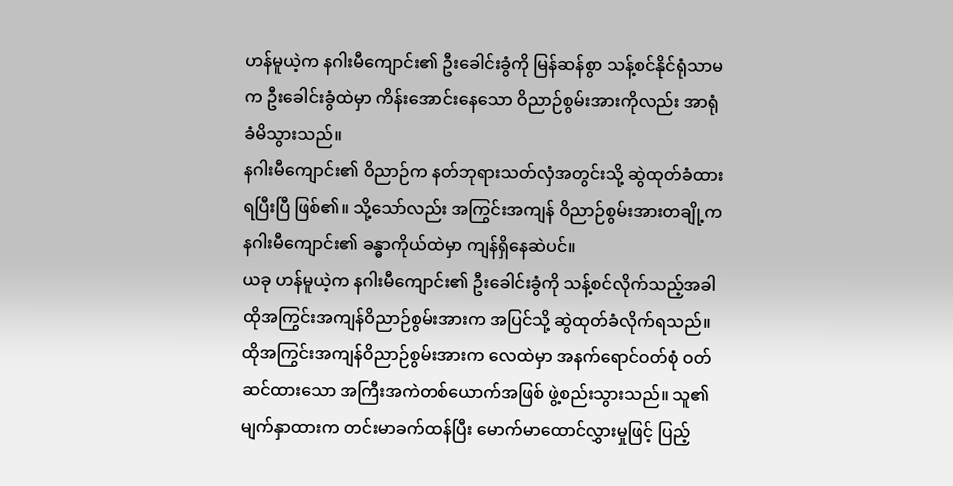ဟန်မူယဲ့က နဂါးမီကျောင်း၏ ဦးခေါင်းခွံကို မြန်ဆန်စွာ သန့်စင်နိုင်ရုံသာမက ဦးခေါင်းခွံထဲမှာ ကိန်းအောင်းနေသော ဝိညာဉ်စွမ်းအားကိုလည်း အာရုံခံမိသွားသည်။
နဂါးမီကျောင်း၏ ဝိညာဉ်က နတ်ဘုရားသတ်လှံအတွင်းသို့ ဆွဲထုတ်ခံထားရပြီးပြီ ဖြစ်၏။ သို့သော်လည်း အကြွင်းအကျန် ဝိညာဉ်စွမ်းအားတချို့က နဂါးမီကျောင်း၏ ခန္ဓာကိုယ်ထဲမှာ ကျန်ရှိနေဆဲပင်။
ယခု ဟန်မူယဲ့က နဂါးမီကျောင်း၏ ဦးခေါင်းခွံကို သန့်စင်လိုက်သည့်အခါ ထိုအကြွင်းအကျန်ဝိညာဉ်စွမ်းအားက အပြင်သို့ ဆွဲထုတ်ခံလိုက်ရသည်။ ထိုအကြွင်းအကျန်ဝိညာဉ်စွမ်းအားက လေထဲမှာ အနက်ရောင်ဝတ်စုံ ဝတ်ဆင်ထားသော အကြီးအကဲတစ်ယောက်အဖြစ် ဖွဲ့စည်းသွားသည်။ သူ၏ မျက်နှာထားက တင်းမာခက်ထန်ပြီး မောက်မာထောင်လွှားမှုဖြင့် ပြည့်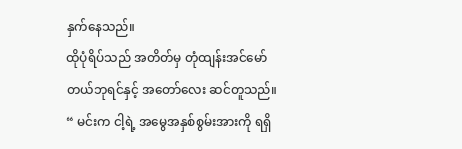နှက်နေသည်။
ထိုပုံရိပ်သည် အတိတ်မှ တုံထျန်းအင်မော်တယ်ဘုရင်နှင့် အတော်လေး ဆင်တူသည်။
“ မင်းက ငါ့ရဲ့ အမွေအနှစ်စွမ်းအားကို ရရှိ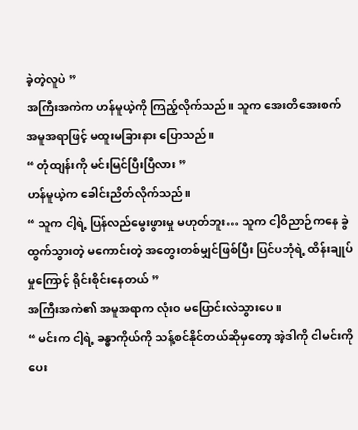ခဲ့တဲ့လူပဲ ”
အကြီးအကဲက ဟန်မူယဲ့ကို ကြည့်လိုက်သည်။ သူက အေးတိအေးစက် အမူအရာဖြင့် မထူးမခြားနား ပြောသည်။
“ တုံထျန်းကို မင်းမြင်ပြီးပြီလား ”
ဟန်မူယဲ့က ခေါင်းညိတ်လိုက်သည်။
“ သူက ငါ့ရဲ့ ပြန်လည်မွေးဖွားမှု မဟုတ်ဘူး… သူက ငါ့ဝိညာဉ်ကနေ ခွဲထွက်သွားတဲ့ မကောင်းတဲ့ အတွေးတစ်မျှင်ဖြစ်ပြီး ပြင်ပဘုံရဲ့ ထိန်းချုပ်မှုကြောင့် ရိုင်းစိုင်းနေတယ် ”
အကြီးအကဲ၏ အမူအရာက လုံးဝ မပြောင်းလဲသွားပေ။
“ မင်းက ငါ့ရဲ့ ခန္ဓာကိုယ်ကို သန့်စင်နိုင်တယ်ဆိုမှတော့ အဲ့ဒါကို ငါမင်းကို ပေး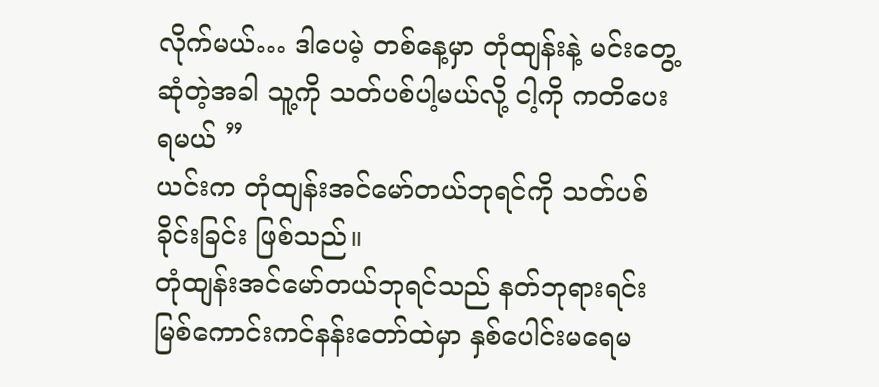လိုက်မယ်… ဒါပေမဲ့ တစ်နေ့မှာ တုံထျန်းနဲ့ မင်းတွေ့ဆုံတဲ့အခါ သူ့ကို သတ်ပစ်ပါ့မယ်လို့ ငါ့ကို ကတိပေးရမယ် ”
ယင်းက တုံထျန်းအင်မော်တယ်ဘုရင်ကို သတ်ပစ်ခိုင်းခြင်း ဖြစ်သည်။
တုံထျန်းအင်မော်တယ်ဘုရင်သည် နတ်ဘုရားရင်းမြစ်ကောင်းကင်နန်းတော်ထဲမှာ နှစ်ပေါင်းမရေမ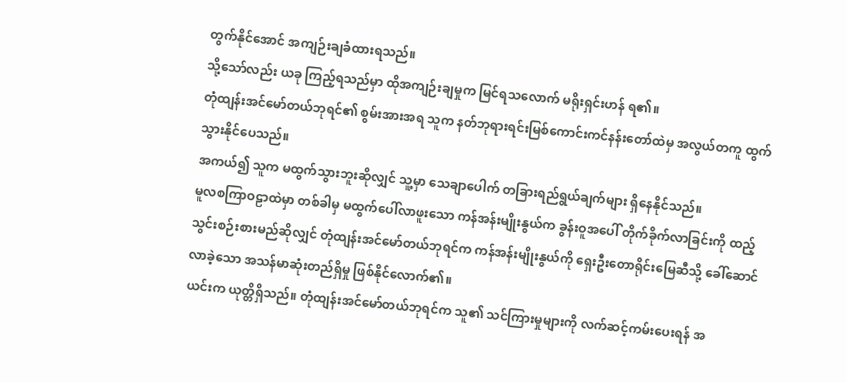တွက်နိုင်အောင် အကျဉ်းချခံထားရသည်။
သို့သော်လည်း ယခု ကြည့်ရသည်မှာ ထိုအကျဉ်းချမှုက မြင်ရသလောက် မရိုးရှင်းဟန် ရ၏။
တုံထျန်းအင်မော်တယ်ဘုရင်၏ စွမ်းအားအရ သူက နတ်ဘုရားရင်းမြစ်ကောင်းကင်နန်းတော်ထဲမှ အလွယ်တကူ ထွက်သွားနိုင်ပေသည်။
အကယ်၍ သူက မထွက်သွားဘူးဆိုလျှင် သူ့မှာ သေချာပေါက် တခြားရည်ရွယ်ချက်များ ရှိနေနိုင်သည်။
မူလစကြာဝဠာထဲမှာ တစ်ခါမှ မထွက်ပေါ်လာဖူးသော ကန်အန်းမျိုးနွယ်က ခွန်းဝူအပေါ် တိုက်ခိုက်လာခြင်းကို ထည့်သွင်းစဉ်းစားမည်ဆိုလျှင် တုံထျန်းအင်မော်တယ်ဘုရင်က ကန်အန်းမျိုးနွယ်ကို ရှေးဦးတောရိုင်းမြေဆီသို့ ခေါ်ဆောင်လာခဲ့သော အသန်မာဆုံးတည်ရှိမှု ဖြစ်နိုင်လောက်၏။
ယင်းက ယုတ္တိရှိသည်။ တုံထျန်းအင်မော်တယ်ဘုရင်က သူ၏ သင်ကြားမှုများကို လက်ဆင့်ကမ်းပေးရန် အ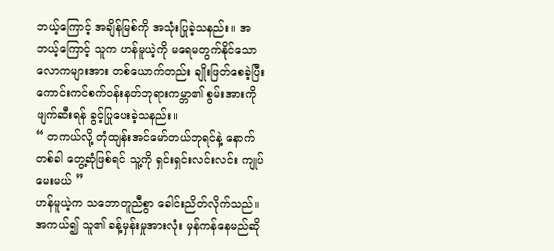ဘယ့်ကြောင့် အချိန်မြစ်ကို အသုံးပြုခဲ့သနည်း။ အဘယ့်ကြောင့် သူက ဟန်မူယဲ့ကို မရေမတွက်နိုင်သော လောကများအား တစ်ယောက်တည်း ချိုးဖြတ်စေခဲ့ပြီး ကောင်းကင်စက်ဝန်းနတ်ဘုရားကမ္ဘာ၏ စွမ်းအားကို ဖျက်ဆီးရန် ခွင့်ပြုပေးခဲ့သနည်း။
“ တကယ်လို့ တုံထျန်းအင်မော်တယ်ဘုရင်နဲ့ နောက်တစ်ခါ တွေ့ဆုံဖြစ်ရင် သူ့ကို ရှင်းရှင်းလင်းလင်း ကျုပ်မေးမယ် ”
ဟန်မူယဲ့က သဘောတူညီစွာ ခေါင်းညိတ်လိုက်သည်။
အကယ်၍ သူ၏ ခန့်မှန်းမှုအားလုံး မှန်ကန်နေမည်ဆို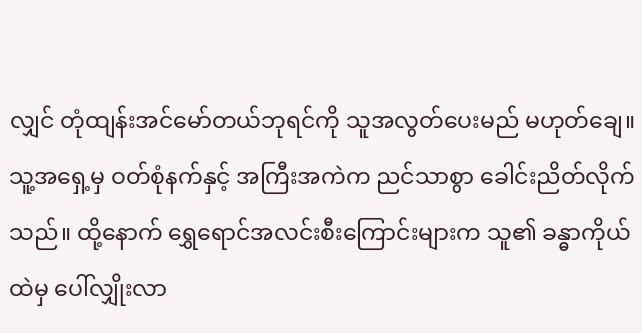လျှင် တုံထျန်းအင်မော်တယ်ဘုရင်ကို သူအလွတ်ပေးမည် မဟုတ်ချေ။
သူ့အရှေ့မှ ဝတ်စုံနက်နှင့် အကြီးအကဲက ညင်သာစွာ ခေါင်းညိတ်လိုက်သည်။ ထို့နောက် ရွှေရောင်အလင်းစီးကြောင်းများက သူ၏ ခန္ဓာကိုယ်ထဲမှ ပေါ်လျှိုးလာ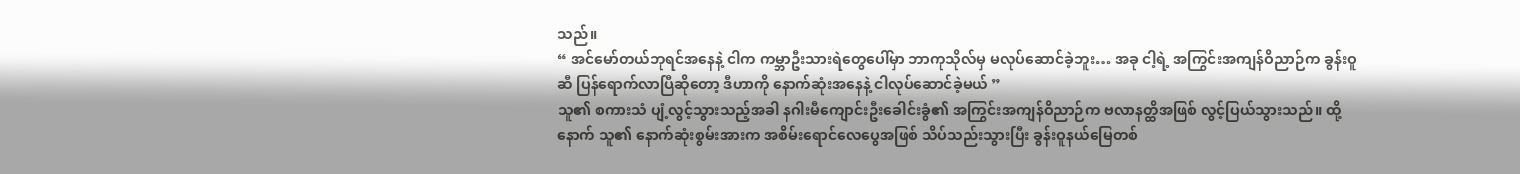သည်။
“ အင်မော်တယ်ဘုရင်အနေနဲ့ ငါက ကမ္ဘာဦးသားရဲတွေပေါ်မှာ ဘာကုသိုလ်မှ မလုပ်ဆောင်ခဲ့ဘူး… အခု ငါ့ရဲ့ အကြွင်းအကျန်ဝိညာဉ်က ခွန်းဝူဆီ ပြန်ရောက်လာပြီဆိုတော့ ဒီဟာကို နောက်ဆုံးအနေနဲ့ ငါလုပ်ဆောင်ခဲ့မယ် ”
သူ၏ စကားသံ ပျံ့လွင့်သွားသည့်အခါ နဂါးမီကျောင်းဦးခေါင်းခွံ၏ အကြွင်းအကျန်ဝိညာဉ်က ဗလာနတ္ထိအဖြစ် လွင့်ပြယ်သွားသည်။ ထို့နောက် သူ၏ နောက်ဆုံးစွမ်းအားက အစိမ်းရောင်လေပွေအဖြစ် သိပ်သည်းသွားပြီး ခွန်းဝူနယ်မြေတစ်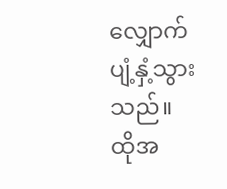လျှောက် ပျံ့နှံ့သွားသည်။
ထိုအ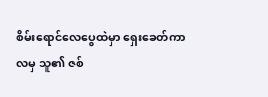စိမ်းရောင်လေပွေထဲမှာ ရှေးခေတ်ကာလမှ သူ၏ ဇစ်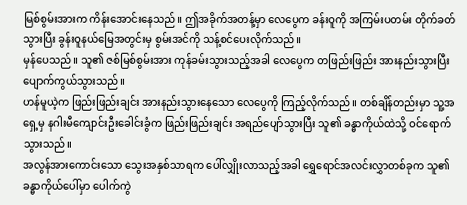မြစ်စွမ်းအားက ကိန်းအောင်းနေသည်။ ဤအခိုက်အတန့်မှာ လေပွေက ခန်းဝူကို အကြမ်းပတမ်း တိုက်ခတ်သွားပြီး ခွန်းဝူနယ်မြေအတွင်းမှ စွမ်းအင်ကို သန့်စင်ပေးလိုက်သည်။
မှန်ပေသည်။ သူ၏ ဇစ်မြစ်စွမ်းအား ကုန်ခမ်းသွားသည့်အခါ လေပွေက တဖြည်းဖြည်း အားနည်းသွားပြီး ပျောက်ကွယ်သွားသည်။
ဟန်မူယဲ့က ဖြည်းဖြည်းချင်း အားနည်းသွားနေသော လေပွေကို ကြည့်လိုက်သည်။ တစ်ချိန်တည်းမှာ သူ့အရှေ့မှ နဂါးမီကျောင်းဦးခေါင်းခွံက ဖြည်းဖြည်းချင်း အရည်ပျော်သွားပြီး သူ၏ ခန္ဓာကိုယ်ထဲသို့ ဝင်ရောက်သွားသည်။
အလွန်အားကောင်းသော သွေးအနှစ်သာရက ပေါ်လျှိုးလာသည့်အခါ ရွှေရောင်အလင်းလွှာတစ်ခုက သူ၏ ခန္ဓာကိုယ်ပေါ်မှာ ပေါက်ကွဲ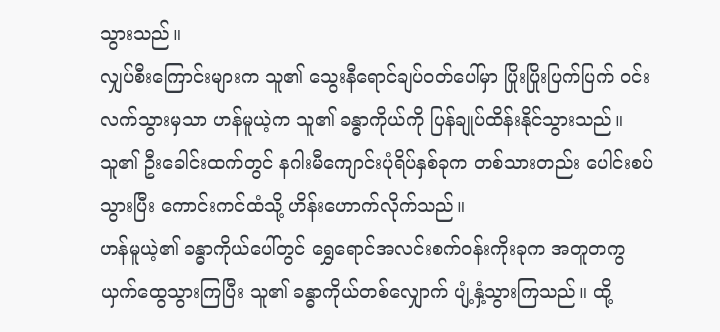သွားသည်။
လျှပ်စီးကြောင်းများက သူ၏ သွေးနီရောင်ချပ်ဝတ်ပေါ်မှာ ပြိုးပြိုးပြက်ပြက် ဝင်းလက်သွားမှသာ ဟန်မူယဲ့က သူ၏ ခန္ဓာကိုယ်ကို ပြန်ချုပ်ထိန်းနိုင်သွားသည်။
သူ၏ ဦးခေါင်းထက်တွင် နဂါးမီကျောင်းပုံရိပ်နှစ်ခုက တစ်သားတည်း ပေါင်းစပ်သွားပြီး ကောင်းကင်ထံသို့ ဟိန်းဟောက်လိုက်သည်။
ဟန်မူယဲ့၏ ခန္ဓာကိုယ်ပေါ်တွင် ရွှေရောင်အလင်းစက်ဝန်းကိုးခုက အတူတကွ ယှက်ထွေသွားကြပြီး သူ၏ ခန္ဓာကိုယ်တစ်လျှောက် ပျံ့နှံ့သွားကြသည်။ ထို့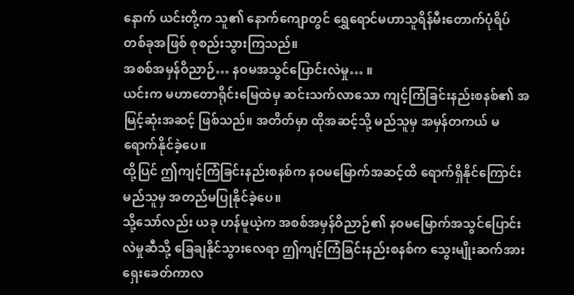နောက် ယင်းတို့က သူ၏ နောက်ကျောတွင် ရွှေရောင်မဟာသူရိန်မီးတောက်ပုံရိပ်တစ်ခုအဖြစ် စုစည်းသွားကြသည်။
အစစ်အမှန်ဝိညာဉ်… နဝမအသွင်ပြောင်းလဲမှု… ။
ယင်းက မဟာတောရိုင်းမြေထဲမှ ဆင်းသက်လာသော ကျင့်ကြံခြင်းနည်းစနစ်၏ အမြင့်ဆုံးအဆင့် ဖြစ်သည်။ အတိတ်မှာ ထိုအဆင့်သို့ မည်သူမှ အမှန်တကယ် မရောက်နိုင်ခဲ့ပေ။
ထို့ပြင် ဤကျင့်ကြံခြင်းနည်းစနစ်က နဝမမြောက်အဆင့်ထိ ရောက်ရှိနိုင်ကြောင်း မည်သူမှ အတည်မပြုနိုင်ခဲ့ပေ။
သို့သော်လည်း ယခု ဟန်မူယဲ့က အစစ်အမှန်ဝိညာဉ်၏ နဝမမြောက်အသွင်ပြောင်းလဲမှုဆီသို့ ခြေချနိုင်သွားလေရာ ဤကျင့်ကြံခြင်းနည်းစနစ်က သွေးမျိုးဆက်အား ရှေးခေတ်ကာလ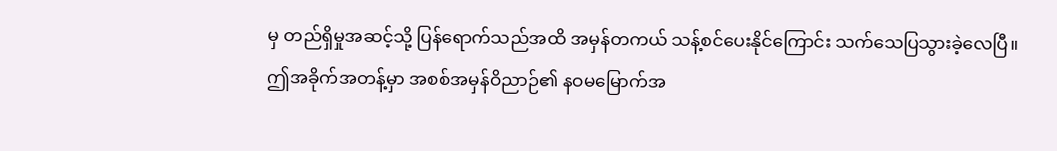မှ တည်ရှိမှုအဆင့်သို့ ပြန်ရောက်သည်အထိ အမှန်တကယ် သန့်စင်ပေးနိုင်ကြောင်း သက်သေပြသွားခဲ့လေပြီ။
ဤအခိုက်အတန့်မှာ အစစ်အမှန်ဝိညာဉ်၏ နဝမမြောက်အ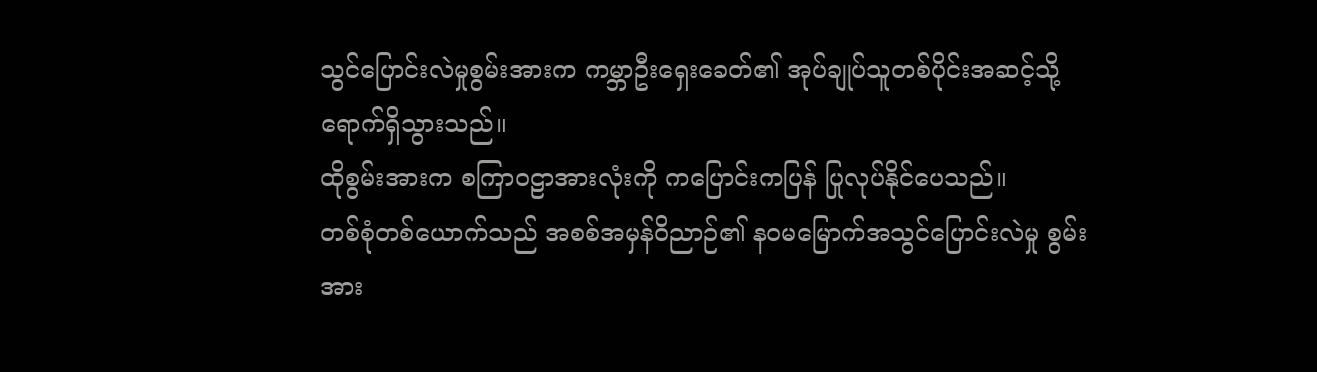သွင်ပြောင်းလဲမှုစွမ်းအားက ကမ္ဘာဦးရှေးခေတ်၏ အုပ်ချုပ်သူတစ်ပိုင်းအဆင့်သို့ ရောက်ရှိသွားသည်။
ထိုစွမ်းအားက စကြာဝဠာအားလုံးကို ကပြောင်းကပြန် ပြုလုပ်နိုင်ပေသည်။
တစ်စုံတစ်ယောက်သည် အစစ်အမှန်ဝိညာဉ်၏ နဝမမြောက်အသွင်ပြောင်းလဲမှု စွမ်းအား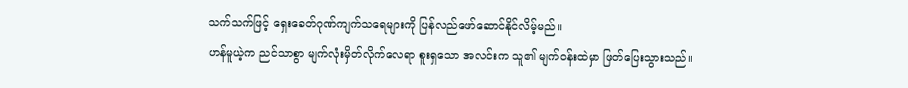သက်သက်ဖြင့် ရှေးခေတ်ဂုဏ်ကျက်သရေများကို ပြန်လည်ဖော်ဆောင်နိုင်လိမ့်မည်။
ဟန်မူယဲ့က ညင်သာစွာ မျက်လုံးမှိတ်လိုက်လေရာ စူးရှသော အလင်းက သူ၏ မျက်ဝန်းထဲမှာ ဖြတ်ပြေးသွားသည်။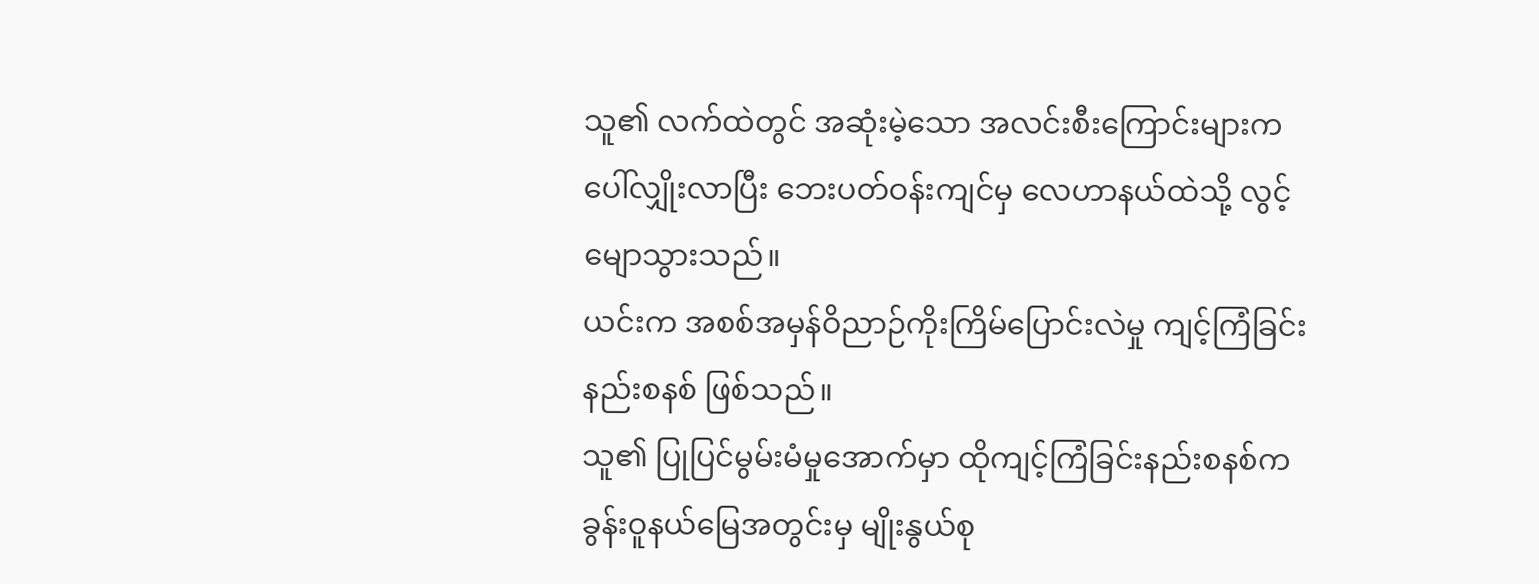သူ၏ လက်ထဲတွင် အဆုံးမဲ့သော အလင်းစီးကြောင်းများက ပေါ်လျှိုးလာပြီး ဘေးပတ်ဝန်းကျင်မှ လေဟာနယ်ထဲသို့ လွင့်မျောသွားသည်။
ယင်းက အစစ်အမှန်ဝိညာဉ်ကိုးကြိမ်ပြောင်းလဲမှု ကျင့်ကြံခြင်းနည်းစနစ် ဖြစ်သည်။
သူ၏ ပြုပြင်မွမ်းမံမှုအောက်မှာ ထိုကျင့်ကြံခြင်းနည်းစနစ်က ခွန်းဝူနယ်မြေအတွင်းမှ မျိုးနွယ်စု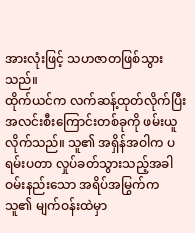အားလုံးဖြင့် သဟဇာတဖြစ်သွားသည်။
ထိုက်ယင်က လက်ဆန့်ထုတ်လိုက်ပြီး အလင်းစီးကြောင်းတစ်ခုကို ဖမ်းယူလိုက်သည်။ သူ၏ အရှိန်အဝါက ပရမ်းပတာ လှုပ်ခတ်သွားသည့်အခါ ဝမ်းနည်းသော အရိပ်အမြွက်က သူ၏ မျက်ဝန်းထဲမှာ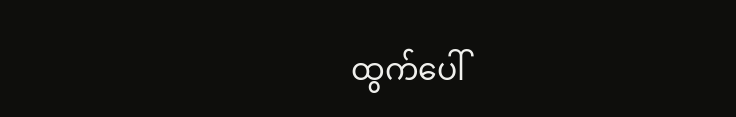ထွက်ပေါ်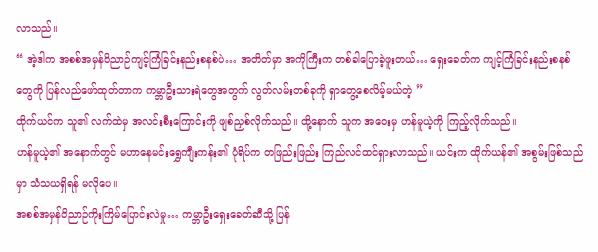လာသည်။
“ အဲ့ဒါက အစစ်အမှန်ဝိညာဉ်ကျင့်ကြံခြင်းနည်းစနစ်ပဲ… အတိတ်မှာ အကိုကြီးက တစ်ခါပြောခဲ့ဖူးတယ်… ရှေးခေတ်က ကျင့်ကြံခြင်းနည်းစနစ်တွေကို ပြန်လည်ဖော်ထုတ်တာက ကမ္ဘာဦးသားရဲတွေအတွက် လွတ်လမ်းတစ်ခုကို ရှာတွေ့စေလိမ့်မယ်တဲ့ ”
ထိုက်ယင်က သူ၏ လက်ထဲမှ အလင်းစီးကြောင်းကို ဖျစ်ညှစ်လိုက်သည်။ ထို့နောက် သူက အဝေးမှ ဟန်မူယဲ့ကို ကြည့်လိုက်သည်။
ဟန်မူယဲ့၏ အနောက်တွင် မဟာနေမင်းရွှေကျီးကန်း၏ ပုံရိပ်က တဖြည်းဖြည်း ကြည်လင်ထင်ရှားလာသည်။ ယင်းက ထိုက်ယန်၏ အစွမ်းဖြစ်သည်မှာ သံသယရှိရန် မလိုပေ။
အစစ်အမှန်ဝိညာဉ်ကိုးကြိမ်ပြောင်းလဲမှု… ကမ္ဘာဦးရှေးခေတ်ဆီသို့ ပြန်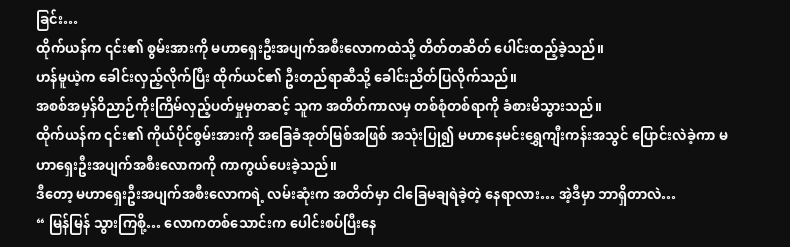ခြင်း…
ထိုက်ယန်က ၎င်း၏ စွမ်းအားကို မဟာရှေးဦးအပျက်အစီးလောကထဲသို့ တိတ်တဆိတ် ပေါင်းထည့်ခဲ့သည်။
ဟန်မူယဲ့က ခေါင်းလှည့်လိုက်ပြီး ထိုက်ယင်၏ ဦးတည်ရာဆီသို့ ခေါင်းညိတ်ပြလိုက်သည်။
အစစ်အမှန်ဝိညာဉ်ကိုးကြိမ်လှည့်ပတ်မှုမှတဆင့် သူက အတိတ်ကာလမှ တစ်စုံတစ်ရာကို ခံစားမိသွားသည်။
ထိုက်ယန်က ၎င်း၏ ကိုယ်ပိုင်စွမ်းအားကို အခြေခံအုတ်မြစ်အဖြစ် အသုံးပြု၍ မဟာနေမင်းရွှေကျီးကန်းအသွင် ပြောင်းလဲခဲ့ကာ မဟာရှေးဦးအပျက်အစီးလောကကို ကာကွယ်ပေးခဲ့သည်။
ဒီတော့ မဟာရှေးဦးအပျက်အစီးလောကရဲ့ လမ်းဆုံးက အတိတ်မှာ ငါခြေမချရဲခဲ့တဲ့ နေရာလား… အဲ့ဒီမှာ ဘာရှိတာလဲ…
“ မြန်မြန် သွားကြစို့… လောကတစ်သောင်းက ပေါင်းစပ်ပြီးနေ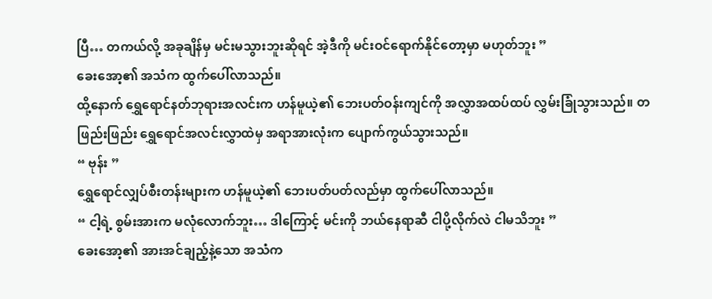ပြီ… တကယ်လို့ အခုချိန်မှ မင်းမသွားဘူးဆိုရင် အဲ့ဒီကို မင်းဝင်ရောက်နိုင်တော့မှာ မဟုတ်ဘူး ”
ခေးအော့၏ အသံက ထွက်ပေါ်လာသည်။
ထို့နောက် ရွှေရောင်နတ်ဘုရားအလင်းက ဟန်မူယဲ့၏ ဘေးပတ်ဝန်းကျင်ကို အလွှာအထပ်ထပ် လွှမ်းခြုံသွားသည်။ တဖြည်းဖြည်း ရွှေရောင်အလင်းလွှာထဲမှ အရာအားလုံးက ပျောက်ကွယ်သွားသည်။
“ ဗုန်း ”
ရွှေရောင်လျှပ်စီးတန်းများက ဟန်မူယဲ့၏ ဘေးပတ်ပတ်လည်မှာ ထွက်ပေါ်လာသည်။
“ ငါ့ရဲ့ စွမ်းအားက မလုံလောက်ဘူး… ဒါကြောင့် မင်းကို ဘယ်နေရာဆီ ငါပို့လိုက်လဲ ငါမသိဘူး ”
ခေးအော့၏ အားအင်ချည့်နဲ့သော အသံက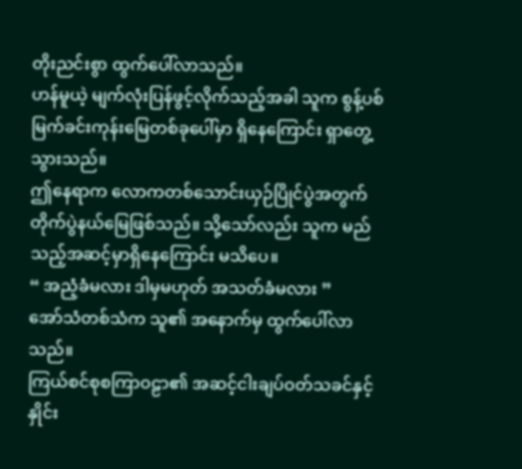တိုးညင်းစွာ ထွက်ပေါ်လာသည်။
ဟန်မူယဲ့ မျက်လုံးပြန်ဖွင့်လိုက်သည့်အခါ သူက စွန့်ပစ်မြက်ခင်းကုန်းမြေတစ်ခုပေါ်မှာ ရှိနေကြောင်း ရှာတွေ့သွားသည်။
ဤနေရာက လောကတစ်သောင်းယှဉ်ပြိုင်ပွဲအတွက် တိုက်ပွဲနယ်မြေဖြစ်သည်။ သို့သော်လည်း သူက မည်သည့်အဆင့်မှာရှိနေကြောင်း မသိပေ။
“ အညံ့ခံမလား ဒါမှမဟုတ် အသတ်ခံမလား ”
အော်သံတစ်သံက သူ၏ အနောက်မှ ထွက်ပေါ်လာသည်။
ကြယ်စင်စုစကြာဝဠာ၏ အဆင့်ငါးချပ်ဝတ်သခင်နှင့် နှိုင်း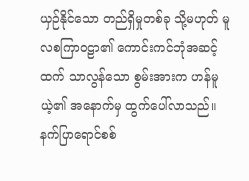ယှဉ်နိုင်သော တည်ရှိမှုတစ်ခု သို့မဟုတ် မူလစကြာဝဠာ၏ ကောင်းကင်ဘုံအဆင့်ထက် သာလွန်သော စွမ်းအားက ဟန်မူယဲ့၏ အနောက်မှ ထွက်ပေါ်လာသည်။
နက်ပြာရောင်စစ်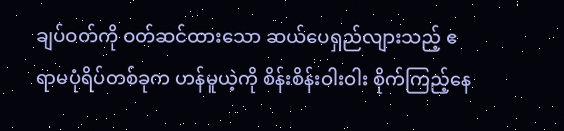ချပ်ဝတ်ကို ဝတ်ဆင်ထားသော ဆယ်ပေရှည်လျားသည့် ဧရာမပုံရိပ်တစ်ခုက ဟန်မူယဲ့ကို စိန်းစိန်းဝါးဝါး စိုက်ကြည့်နေ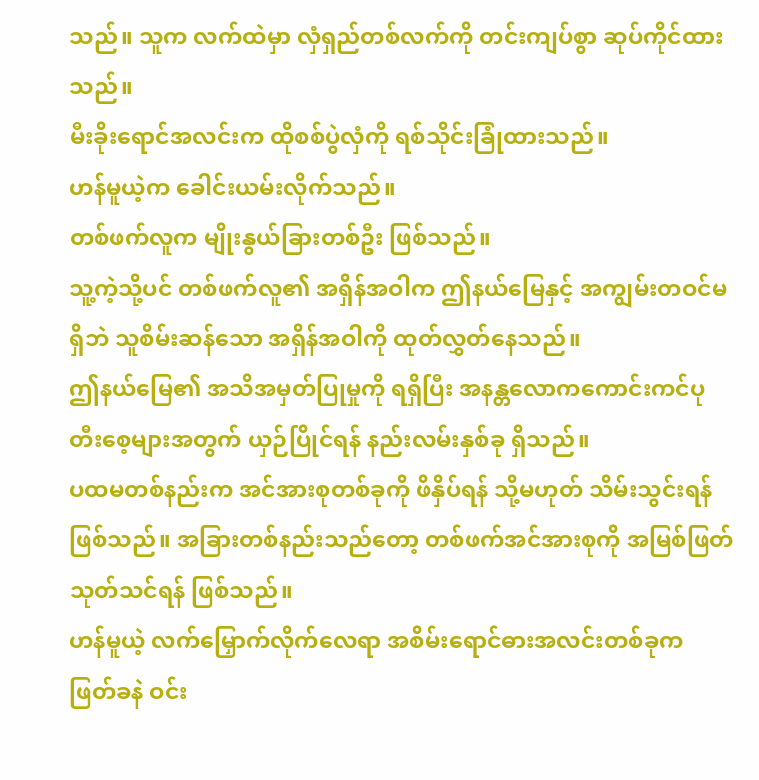သည်။ သူက လက်ထဲမှာ လှံရှည်တစ်လက်ကို တင်းကျပ်စွာ ဆုပ်ကိုင်ထားသည်။
မီးခိုးရောင်အလင်းက ထိုစစ်ပွဲလှံကို ရစ်သိုင်းခြုံထားသည်။
ဟန်မူယဲ့က ခေါင်းယမ်းလိုက်သည်။
တစ်ဖက်လူက မျိုးနွယ်ခြားတစ်ဦး ဖြစ်သည်။
သူ့ကဲ့သို့ပင် တစ်ဖက်လူ၏ အရှိန်အဝါက ဤနယ်မြေနှင့် အကျွမ်းတဝင်မရှိဘဲ သူစိမ်းဆန်သော အရှိန်အဝါကို ထုတ်လွှတ်နေသည်။
ဤနယ်မြေ၏ အသိအမှတ်ပြုမှုကို ရရှိပြီး အနန္တလောကကောင်းကင်ပုတီးစေ့များအတွက် ယှဉ်ပြိုင်ရန် နည်းလမ်းနှစ်ခု ရှိသည်။
ပထမတစ်နည်းက အင်အားစုတစ်ခုကို ဖိနှိပ်ရန် သို့မဟုတ် သိမ်းသွင်းရန် ဖြစ်သည်။ အခြားတစ်နည်းသည်တော့ တစ်ဖက်အင်အားစုကို အမြစ်ဖြတ်သုတ်သင်ရန် ဖြစ်သည်။
ဟန်မူယဲ့ လက်မြှောက်လိုက်လေရာ အစိမ်းရောင်ဓားအလင်းတစ်ခုက ဖြတ်ခနဲ ဝင်း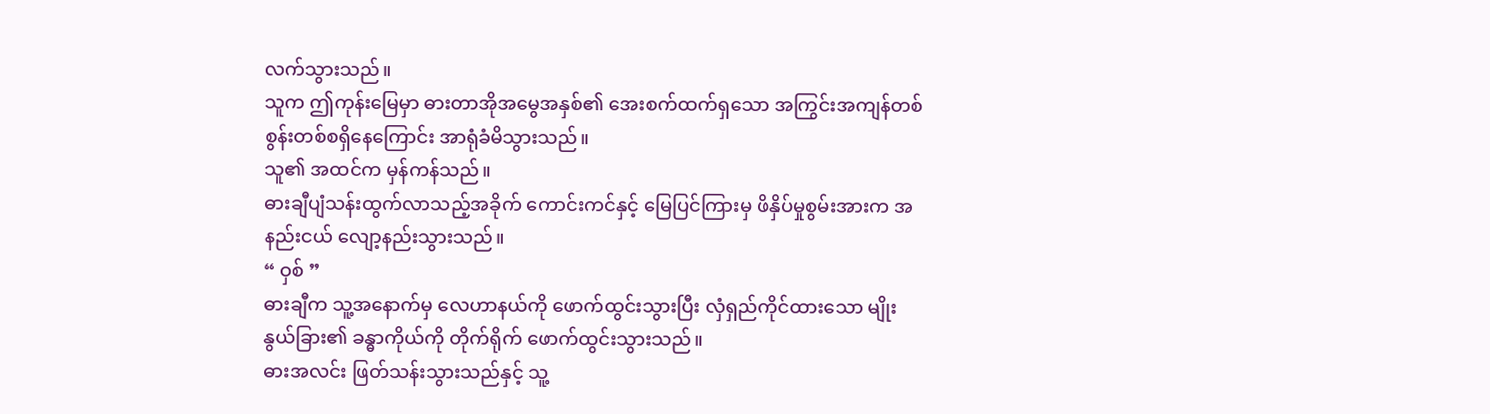လက်သွားသည်။
သူက ဤကုန်းမြေမှာ ဓားတာအိုအမွေအနှစ်၏ အေးစက်ထက်ရှသော အကြွင်းအကျန်တစ်စွန်းတစ်စရှိနေကြောင်း အာရုံခံမိသွားသည်။
သူ၏ အထင်က မှန်ကန်သည်။
ဓားချီပျံသန်းထွက်လာသည့်အခိုက် ကောင်းကင်နှင့် မြေပြင်ကြားမှ ဖိနှိပ်မှုစွမ်းအားက အနည်းငယ် လျော့နည်းသွားသည်။
“ ဝှစ် ”
ဓားချီက သူ့အနောက်မှ လေဟာနယ်ကို ဖောက်ထွင်းသွားပြီး လှံရှည်ကိုင်ထားသော မျိုးနွယ်ခြား၏ ခန္ဓာကိုယ်ကို တိုက်ရိုက် ဖောက်ထွင်းသွားသည်။
ဓားအလင်း ဖြတ်သန်းသွားသည်နှင့် သူ့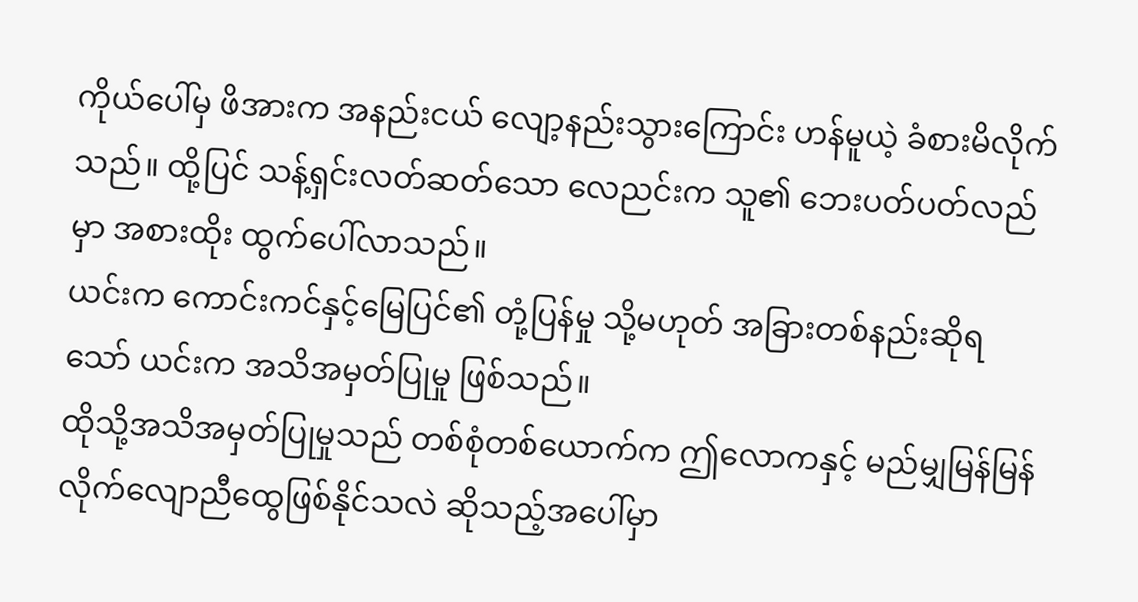ကိုယ်ပေါ်မှ ဖိအားက အနည်းငယ် လျော့နည်းသွားကြောင်း ဟန်မူယဲ့ ခံစားမိလိုက်သည်။ ထို့ပြင် သန့်ရှင်းလတ်ဆတ်သော လေညင်းက သူ၏ ဘေးပတ်ပတ်လည်မှာ အစားထိုး ထွက်ပေါ်လာသည်။
ယင်းက ကောင်းကင်နှင့်မြေပြင်၏ တုံ့ပြန်မှု သို့မဟုတ် အခြားတစ်နည်းဆိုရသော် ယင်းက အသိအမှတ်ပြုမှု ဖြစ်သည်။
ထိုသို့အသိအမှတ်ပြုမှုသည် တစ်စုံတစ်ယောက်က ဤလောကနှင့် မည်မျှမြန်မြန် လိုက်လျောညီထွေဖြစ်နိုင်သလဲ ဆိုသည့်အပေါ်မှာ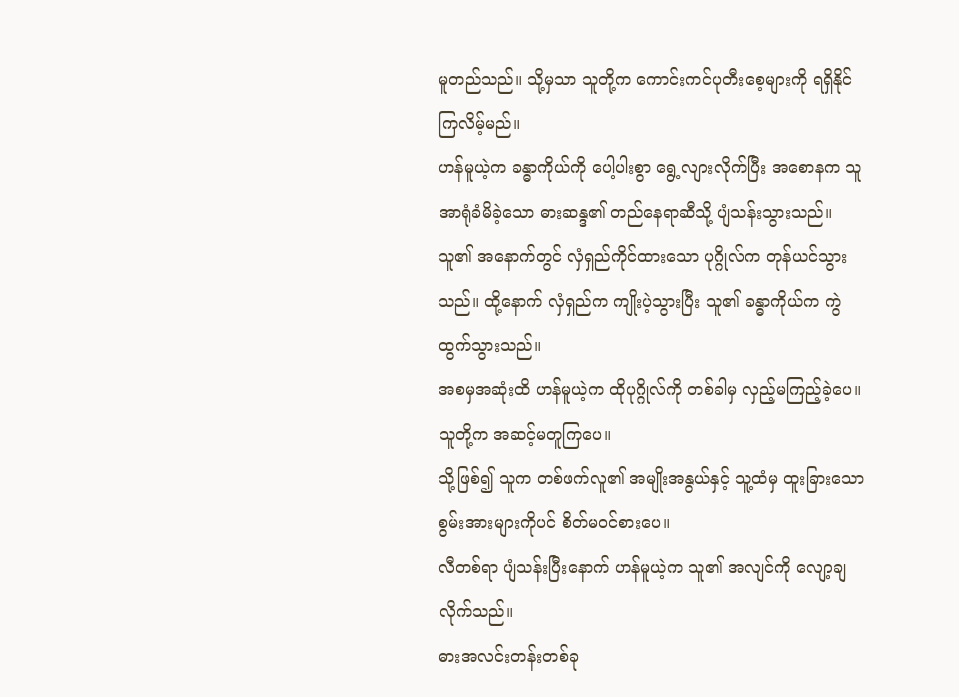မူတည်သည်။ သို့မှသာ သူတို့က ကောင်းကင်ပုတီးစေ့များကို ရရှိနိုင်ကြလိမ့်မည်။
ဟန်မူယဲ့က ခန္ဓာကိုယ်ကို ပေါ့ပါးစွာ ရွေ့လျားလိုက်ပြီး အစောနက သူအာရုံခံမိခဲ့သော ဓားဆန္ဒ၏ တည်နေရာဆီသို့ ပျံသန်းသွားသည်။
သူ၏ အနောက်တွင် လှံရှည်ကိုင်ထားသော ပုဂ္ဂိုလ်က တုန်ယင်သွားသည်။ ထို့နောက် လှံရှည်က ကျိုးပဲ့သွားပြီး သူ၏ ခန္ဓာကိုယ်က ကွဲထွက်သွားသည်။
အစမှအဆုံးထိ ဟန်မူယဲ့က ထိုပုဂ္ဂိုလ်ကို တစ်ခါမှ လှည့်မကြည့်ခဲ့ပေ။
သူတို့က အဆင့်မတူကြပေ။
သို့ဖြစ်၍ သူက တစ်ဖက်လူ၏ အမျိုးအနွယ်နှင့် သူ့ထံမှ ထူးခြားသော စွမ်းအားများကိုပင် စိတ်မဝင်စားပေ။
လီတစ်ရာ ပျံသန်းပြီးနောက် ဟန်မူယဲ့က သူ၏ အလျင်ကို လျော့ချလိုက်သည်။
ဓားအလင်းတန်းတစ်ခု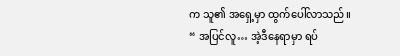က သူ၏ အရှေ့မှာ ထွက်ပေါ်လာသည်။
“ အပြင်လူ… အဲ့ဒီနေရာမှာ ရပ်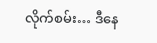လိုက်စမ်း… ဒီနေ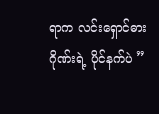ရာက လင်းရှောင်ဓားဂိုဏ်းရဲ့ ပိုင်နက်ပဲ ”